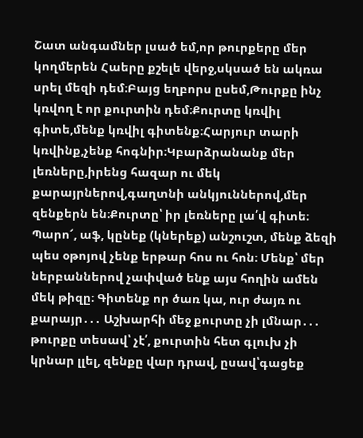Շատ անգամներ լսած եմ,որ թուրքերը մեր կողմերեն Հաերը քշելե վերջ,սկսած են ակռա սրել մեզի դեմ։Բայց եղբորս ըսեմ,Թուրքը ինչ կռվող է որ քուրտին դեմ։Քուրտը կռվիլ գիտե,մենք կռվիլ գիտենք։Հարյուր տարի կռվինք,չենք հոգնիր։Կբարձրանանք մեր լեռները,իրենց հազար ու մեկ քարայրներով,գաղտնի անկյուններով,մեր զենքերն են։Քուրտը՝ իր լեռները լա՛վ գիտե։ Պարո՜, աֆ, կընեք (կներեք) անշուշտ, մենք ձեզի պես օթոյով չենք երթար հոս ու հոն։ Մենք՝ մեր ներբաններով չափված ենք այս հողին ամեն մեկ թիզը։ Գիտենք որ ծառ կա, ուր ժայռ ու քարայր․․․ Աշխարհի մեջ քուրտը չի լմնար․․․ թուրքը տեսավ՝ չէ՛, քուրտին հետ գլուխ չի կրնար լլել, զենքը վար դրավ, ըսավ՝գացեք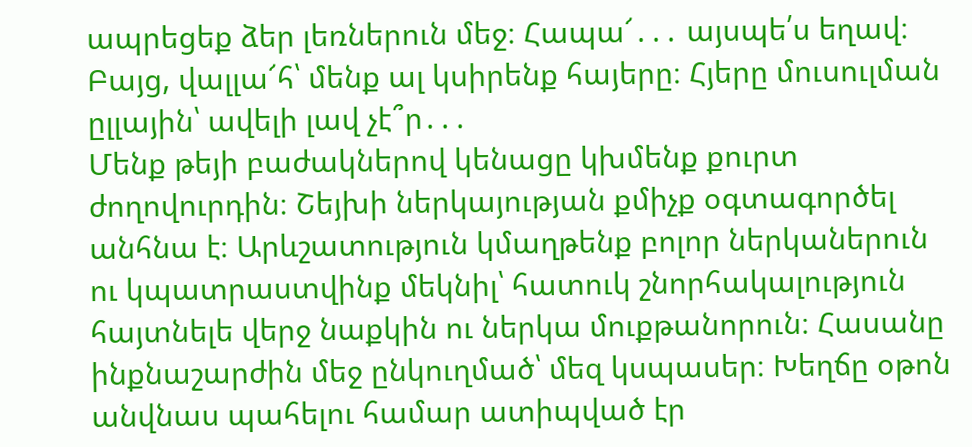ապրեցեք ձեր լեռներուն մեջ։ Հապա՜․․․ այսպե՛ս եղավ։ Բայց, վալլա՜հ՝ մենք ալ կսիրենք հայերը։ Հյերը մուսուլման ըլլային՝ ավելի լավ չէ՞ր․․․
Մենք թեյի բաժակներով կենացը կխմենք քուրտ ժողովուրդին։ Շեյխի ներկայության քմիչք օգտագործել անհնա է։ Արևշատություն կմաղթենք բոլոր ներկաներուն ու կպատրաստվինք մեկնիլ՝ հատուկ շնորհակալություն հայտնելե վերջ նաքկին ու ներկա մուքթանորուն։ Հասանը ինքնաշարժին մեջ ընկուղմած՝ մեզ կսպասեր։ Խեղճը օթոն անվնաս պահելու համար ատիպված էր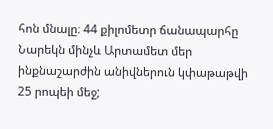հոն մնալը։ 44 քիլոմետր ճանապարհը Նարեկն մինչև Արտամետ մեր ինքնաշարժին անիվներուն կփաթաթվի 25 րոպեի մեջ;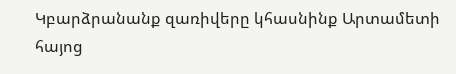Կբարձրանանք զառիվերը կհասնինք Արտամետի հայոց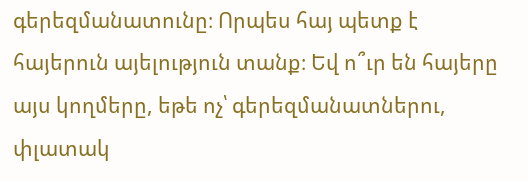գերեզմանատունը։ Որպես հայ պետք է հայերուն այելություն տանք։ Եվ ո՞ւր են հայերը այս կողմերը, եթե ոչ՝ գերեզմանատներու, փլատակ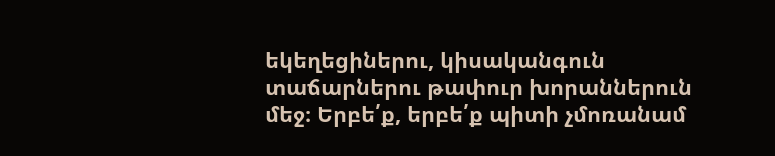եկեղեցիներու, կիսականգուն տաճարներու թափուր խորաններուն մեջ։ Երբե՛ք, երբե՛ք պիտի չմոռանամ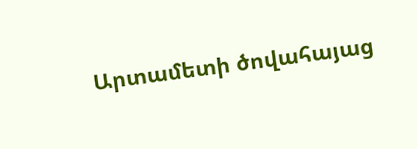Արտամետի ծովահայաց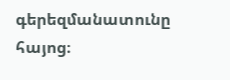գերեզմանատունը հայոց։